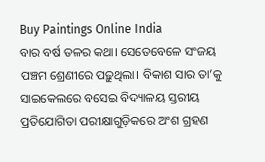Buy Paintings Online India
ବାର ବର୍ଷ ତଳର କଥା। ସେତେବେଳେ ସଂଜୟ ପଞ୍ଚମ ଶ୍ରେଣୀରେ ପଢ଼ୁଥିଲା। ବିକାଶ ସାର ତା’କୁ ସାଇକେଲରେ ବସେଇ ବିଦ୍ୟାଳୟ ସ୍ତରୀୟ ପ୍ରତିଯୋଗିତା ପରୀକ୍ଷାଗୁଡ଼ିକରେ ଅଂଶ ଗ୍ରହଣ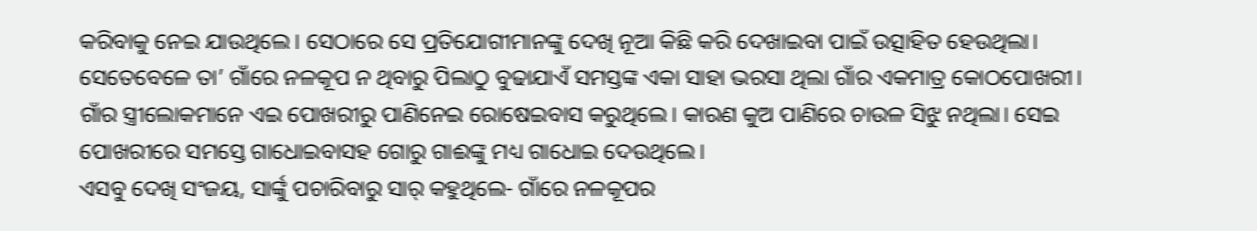କରିବାକୁ ନେଇ ଯାଉଥିଲେ। ସେଠାରେ ସେ ପ୍ରତିଯୋଗୀମାନଙ୍କୁ ଦେଖି ନୂଆ କିଛି କରି ଦେଖାଇବା ପାଇଁ ଉତ୍ସାହିତ ହେଉଥିଲା। ସେତେବେଳେ ତା’ ଗାଁରେ ନଳକୂପ ନ ଥିବାରୁ ପିଲାଠୁ ବୁଢାଯାଏଁ ସମସ୍ତଙ୍କ ଏକା ସାହା ଭରସା ଥିଲା ଗାଁର ଏକମାତ୍ର କୋଠପୋଖରୀ। ଗାଁର ସ୍ତ୍ରୀଲୋକମାନେ ଏଇ ପୋଖରୀରୁ ପାଣିନେଇ ରୋଷେଇବାସ କରୁଥିଲେ। କାରଣ କୁଅ ପାଣିରେ ଚାଉଳ ସିଝୁ ନଥିଲା। ସେଇ ପୋଖରୀରେ ସମସ୍ତେ ଗାଧୋଇବାସହ ଗୋରୁ ଗାଈଙ୍କୁ ମଧ୍ୟ ଗାଧୋଇ ଦେଉଥିଲେ।
ଏସବୁ ଦେଖି ସଂଜୟ, ସାର୍ଙ୍କୁ ପଚାରିବାରୁ ସାର୍ କହୁଥିଲେ- ଗାଁରେ ନଳକୂପର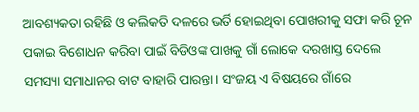ଆବଶ୍ୟକତା ରହିଛି ଓ କଲିକତି ଦଳରେ ଭର୍ତି ହୋଇଥିବା ପୋଖରୀକୁ ସଫା କରି ଚୂନ ପକାଇ ବିଶୋଧନ କରିବା ପାଇଁ ବିଡିଓଙ୍କ ପାଖକୁ ଗାଁ ଲୋକେ ଦରଖାସ୍ତ ଦେଲେ ସମସ୍ୟା ସମାଧାନର ବାଟ ବାହାରି ପାରନ୍ତା। ସଂଜୟ ଏ ବିଷୟରେ ଗାଁରେ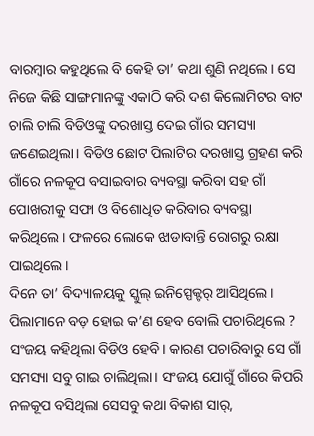ବାରମ୍ବାର କହୁଥିଲେ ବି କେହି ତା’ କଥା ଶୁଣି ନଥିଲେ। ସେ ନିଜେ କିଛି ସାଙ୍ଗମାନଙ୍କୁ ଏକାଠି କରି ଦଶ କିଲୋମିଟର ବାଟ ଚାଲି ଚାଲି ବିଡିଓଙ୍କୁ ଦରଖାସ୍ତ ଦେଇ ଗାଁର ସମସ୍ୟା ଜଣେଇଥିଲା। ବିଡିଓ ଛୋଟ ପିଲାଟିର ଦରଖାସ୍ତ ଗ୍ରହଣ କରି ଗାଁରେ ନଳକୂପ ବସାଇବାର ବ୍ୟବସ୍ଥା କରିବା ସହ ଗାଁ ପୋଖରୀକୁ ସଫା ଓ ବିଶୋଧିତ କରିବାର ବ୍ୟବସ୍ଥା କରିଥିଲେ। ଫଳରେ ଲୋକେ ଝାଡାବାନ୍ତି ରୋଗରୁ ରକ୍ଷା ପାଇଥିଲେ।
ଦିନେ ତା’ ବିଦ୍ୟାଳୟକୁ ସ୍କୁଲ୍ ଇନିସ୍ପେକ୍ଟର୍ ଆସିଥିଲେ। ପିଲାମାନେ ବଡ଼ ହୋଇ କ’ଣ ହେବ ବୋଲି ପଚାରିଥିଲେ ? ସଂଜୟ କହିଥିଲା ବିଡିଓ ହେବି। କାରଣ ପଚାରିବାରୁ ସେ ଗାଁ ସମସ୍ୟା ସବୁ ଗାଇ ଚାଲିଥିଲା। ସଂଜୟ ଯୋଗୁଁ ଗାଁରେ କିପରି ନଳକୂପ ବସିଥିଲା ସେସବୁ କଥା ବିକାଶ ସାର୍,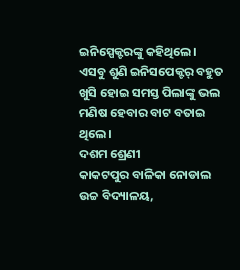ଇନିସ୍ପେକ୍ଟରଙ୍କୁ କହିଥିଲେ। ଏସବୁ ଶୁଣି ଇନିସପେକ୍ଟର୍ ବହୁତ ଖୁସି ହୋଇ ସମସ୍ତ ପିଲାଙ୍କୁ ଭଲ ମଣିଷ ହେବାର ବାଟ ବତାଇ ଥିଲେ।
ଦଶମ ଶ୍ରେଣୀ
କାକଟପୁର ବାଳିକା ନୋଡାଲ ଉଚ୍ଚ ବିଦ୍ୟାଳୟ,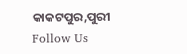କାକଟପୁର,ପୁରୀ
Follow Us